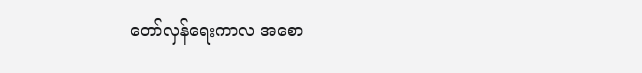တော်လှန်ရေးကာလ အစော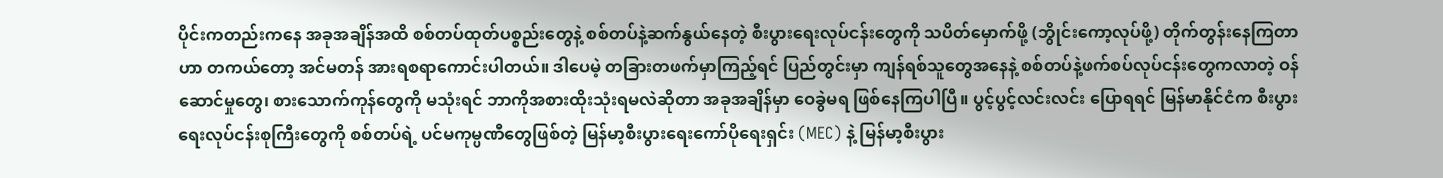ပိုင်းကတည်းကနေ အခုအချိန်အထိ စစ်တပ်ထုတ်ပစ္စည်းတွေနဲ့ စစ်တပ်နဲ့ဆက်နွယ်နေတဲ့ စီးပွားရေးလုပ်ငန်းတွေကို သပိတ်မှောက်ဖို့ (ဘွိုင်းကော့လုပ်ဖို့) တိုက်တွန်းနေကြတာဟာ တကယ်တော့ အင်မတန် အားရစရာကောင်းပါတယ်။ ဒါပေမဲ့ တခြားတဖက်မှာကြည့်ရင် ပြည်တွင်းမှာ ကျန်ရစ်သူတွေအနေနဲ့ စစ်တပ်နဲ့ဖက်စပ်လုပ်ငန်းတွေကလာတဲ့ ဝန်ဆောင်မှုတွေ၊ စားသောက်ကုန်တွေကို မသုံးရင် ဘာကိုအစားထိုးသုံးရမလဲဆိုတာ အခုအချိန်မှာ ဝေခွဲမရ ဖြစ်နေကြပါပြီ။ ပွင့်ပွင့်လင်းလင်း ပြောရရင် မြန်မာနိုင်ငံက စီးပွားရေးလုပ်ငန်းစုကြီးတွေကို စစ်တပ်ရဲ့ ပင်မကုမ္ပဏီတွေဖြစ်တဲ့ မြန်မာ့စီးပွားရေးကော်ပိုရေးရှင်း (MEC) နဲ့ မြန်မာ့စီးပွား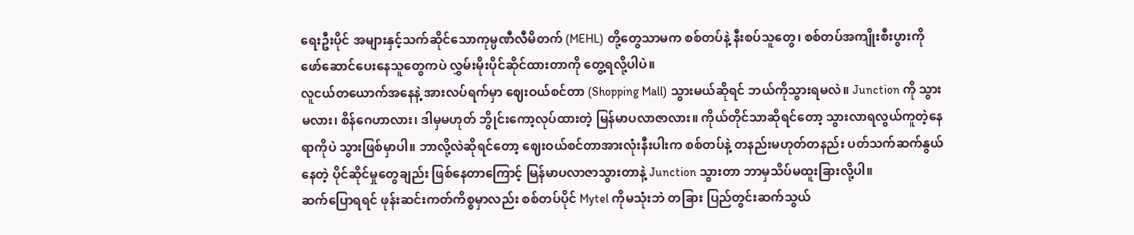ရေးဦးပိုင် အများနှင့်သက်ဆိုင်သောကုမ္ပဏီလီမိတက် (MEHL) တို့တွေသာမက စစ်တပ်နဲ့ နီးစပ်သူတွေ၊ စစ်တပ်အကျိုးစီးပွားကို ဖော်ဆောင်ပေးနေသူတွေကပဲ လွှမ်းမိုးပိုင်ဆိုင်ထားတာကို တွေ့ရလို့ပါပဲ။
လူငယ်တယောက်အနေနဲ့ အားလပ်ရက်မှာ ဈေးဝယ်စင်တာ (Shopping Mall) သွားမယ်ဆိုရင် ဘယ်ကိုသွားရမလဲ။ Junction ကို သွားမလား၊ စိန်ဂေဟာလား၊ ဒါမှမဟုတ် ဘွိုင်းကော့လုပ်ထားတဲ့ မြန်မာပလာဇာလား။ ကိုယ်တိုင်သာဆိုရင်တော့ သွားလာရလွယ်ကူတဲ့နေရာကိုပဲ သွားဖြစ်မှာပါ။ ဘာလို့လဲဆိုရင်တော့ ဈေးဝယ်စင်တာအားလုံးနီးပါးက စစ်တပ်နဲ့ တနည်းမဟုတ်တနည်း ပတ်သက်ဆက်နွယ်နေတဲ့ ပိုင်ဆိုင်မှုတွေချည်း ဖြစ်နေတာကြောင့် မြန်မာပလာဇာသွားတာနဲ့ Junction သွားတာ ဘာမှသိပ်မထူးခြားလို့ပါ။
ဆက်ပြောရရင် ဖုန်းဆင်းကတ်ကိစ္စမှာလည်း စစ်တပ်ပိုင် Mytel ကိုမသုံးဘဲ တခြား ပြည်တွင်းဆက်သွယ်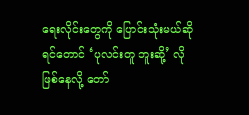ရေးလိုင်းတွေကို ပြောင်းသုံးမယ်ဆိုရင်တောင် ‘ပုလင်းတူ ဘူးဆို့’ လို ဖြစ်နေလို့ တော်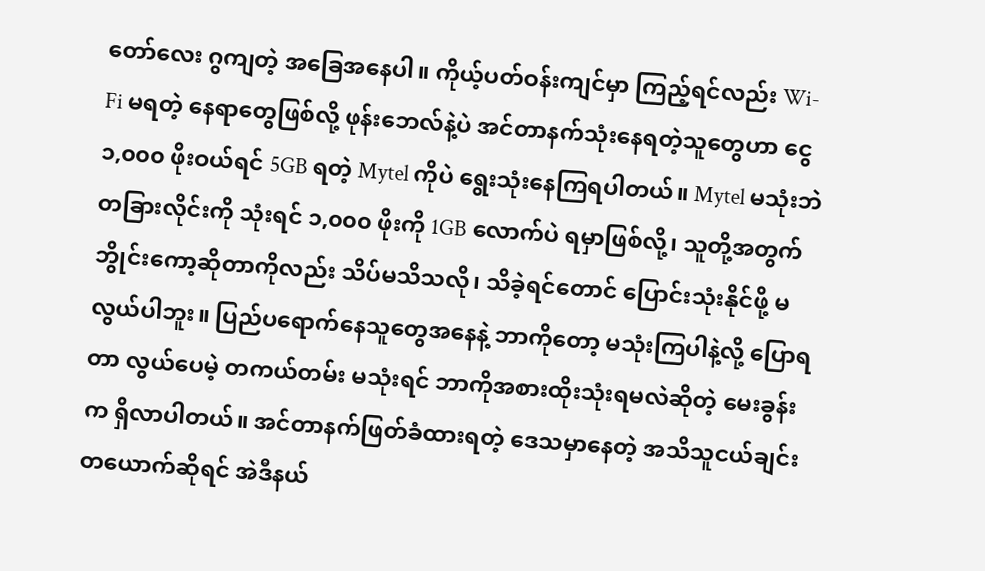တော်လေး ဂွကျတဲ့ အခြေအနေပါ။ ကိုယ့်ပတ်ဝန်းကျင်မှာ ကြည့်ရင်လည်း Wi-Fi မရတဲ့ နေရာတွေဖြစ်လို့ ဖုန်းဘေလ်နဲ့ပဲ အင်တာနက်သုံးနေရတဲ့သူတွေဟာ ငွေ ၁,၀၀၀ ဖိုးဝယ်ရင် 5GB ရတဲ့ Mytel ကိုပဲ ရွေးသုံးနေကြရပါတယ်။ Mytel မသုံးဘဲ တခြားလိုင်းကို သုံးရင် ၁,၀၀၀ ဖိုးကို 1GB လောက်ပဲ ရမှာဖြစ်လို့၊ သူတို့အတွက် ဘွိုင်းကော့ဆိုတာကိုလည်း သိပ်မသိသလို၊ သိခဲ့ရင်တောင် ပြောင်းသုံးနိုင်ဖို့ မလွယ်ပါဘူး။ ပြည်ပရောက်နေသူတွေအနေနဲ့ ဘာကိုတော့ မသုံးကြပါနဲ့လို့ ပြောရတာ လွယ်ပေမဲ့ တကယ်တမ်း မသုံးရင် ဘာကိုအစားထိုးသုံးရမလဲဆိုတဲ့ မေးခွန်းက ရှိလာပါတယ်။ အင်တာနက်ဖြတ်ခံထားရတဲ့ ဒေသမှာနေတဲ့ အသိသူငယ်ချင်းတယောက်ဆိုရင် အဲဒီနယ်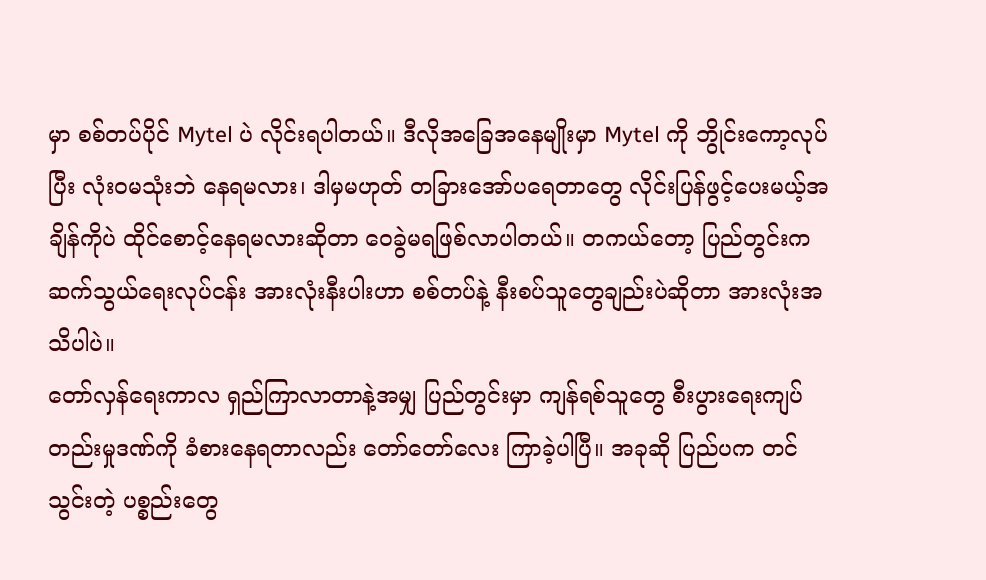မှာ စစ်တပ်ပိုင် Mytel ပဲ လိုင်းရပါတယ်။ ဒီလိုအခြေအနေမျိုးမှာ Mytel ကို ဘွိုင်းကော့လုပ်ပြီး လုံးဝမသုံးဘဲ နေရမလား၊ ဒါမှမဟုတ် တခြားအော်ပရေတာတွေ လိုင်းပြန်ဖွင့်ပေးမယ့်အချိန်ကိုပဲ ထိုင်စောင့်နေရမလားဆိုတာ ဝေခွဲမရဖြစ်လာပါတယ်။ တကယ်တော့ ပြည်တွင်းက ဆက်သွယ်ရေးလုပ်ငန်း အားလုံးနီးပါးဟာ စစ်တပ်နဲ့ နီးစပ်သူတွေချည်းပဲဆိုတာ အားလုံးအသိပါပဲ။
တော်လှန်ရေးကာလ ရှည်ကြာလာတာနဲ့အမျှ ပြည်တွင်းမှာ ကျန်ရစ်သူတွေ စီးပွားရေးကျပ်တည်းမှုဒဏ်ကို ခံစားနေရတာလည်း တော်တော်လေး ကြာခဲ့ပါပြီ။ အခုဆို ပြည်ပက တင်သွင်းတဲ့ ပစ္စည်းတွေ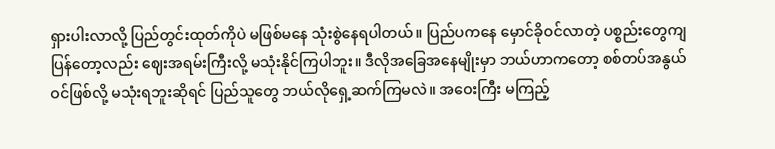ရှားပါးလာလို့ ပြည်တွင်းထုတ်ကိုပဲ မဖြစ်မနေ သုံးစွဲနေရပါတယ်။ ပြည်ပကနေ မှောင်ခိုဝင်လာတဲ့ ပစ္စည်းတွေကျပြန်တော့လည်း ဈေးအရမ်းကြီးလို့ မသုံးနိုင်ကြပါဘူး။ ဒီလိုအခြေအနေမျိုးမှာ ဘယ်ဟာကတော့ စစ်တပ်အနွယ်ဝင်ဖြစ်လို့ မသုံးရဘူးဆိုရင် ပြည်သူတွေ ဘယ်လိုရှေ့ဆက်ကြမလဲ။ အဝေးကြီး မကြည့်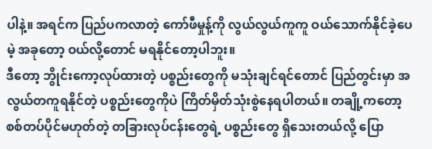ပါနဲ့။ အရင်က ပြည်ပကလာတဲ့ ကော်ဖီမှုန့်ကို လွယ်လွယ်ကူကူ ဝယ်သောက်နိုင်ခဲ့ပေမဲ့ အခုတော့ ဝယ်လို့တောင် မရနိုင်တော့ပါဘူး။
ဒီတော့ ဘွိုင်းကော့လုပ်ထားတဲ့ ပစ္စည်းတွေကို မသုံးချင်ရင်တောင် ပြည်တွင်းမှာ အလွယ်တကူရနိုင်တဲ့ ပစ္စည်းတွေကိုပဲ ကြိတ်မှိတ်သုံးစွဲနေရပါတယ်။ တချို့ကတော့ စစ်တပ်ပိုင်မဟုတ်တဲ့ တခြားလုပ်ငန်းတွေရဲ့ ပစ္စည်းတွေ ရှိသေးတယ်လို့ ပြော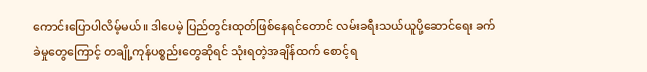ကောင်းပြောပါလိမ့်မယ်။ ဒါပေမဲ့ ပြည်တွင်းထုတ်ဖြစ်နေရင်တောင် လမ်းခရီးသယ်ယူပို့ဆောင်ရေး ခက်ခဲမှုတွေကြောင့် တချို့ကုန်ပစ္စည်းတွေဆိုရင် သုံးရတဲ့အချိန်ထက် စောင့်ရ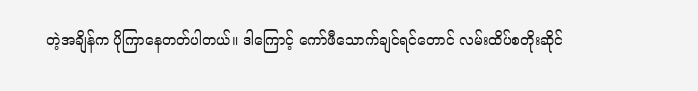တဲ့အချိန်က ပိုကြာနေတတ်ပါတယ်။ ဒါကြောင့် ကော်ဖီသောက်ချင်ရင်တောင် လမ်းထိပ်စတိုးဆိုင်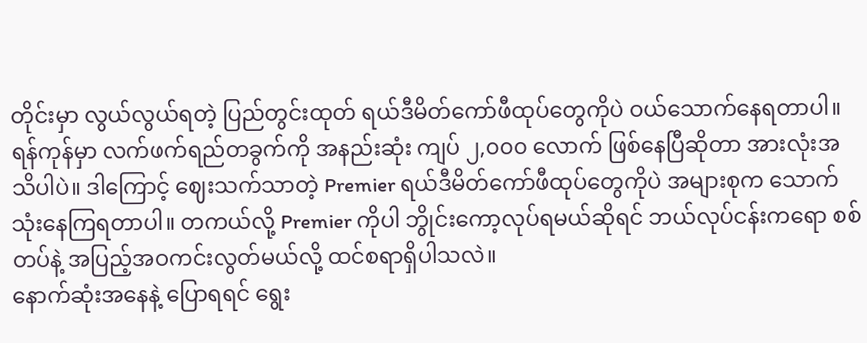တိုင်းမှာ လွယ်လွယ်ရတဲ့ ပြည်တွင်းထုတ် ရယ်ဒီမိတ်ကော်ဖီထုပ်တွေကိုပဲ ဝယ်သောက်နေရတာပါ။ ရန်ကုန်မှာ လက်ဖက်ရည်တခွက်ကို အနည်းဆုံး ကျပ် ၂,၀၀၀ လောက် ဖြစ်နေပြီဆိုတာ အားလုံးအသိပါပဲ။ ဒါကြောင့် ဈေးသက်သာတဲ့ Premier ရယ်ဒီမိတ်ကော်ဖီထုပ်တွေကိုပဲ အများစုက သောက်သုံးနေကြရတာပါ။ တကယ်လို့ Premier ကိုပါ ဘွိုင်းကော့လုပ်ရမယ်ဆိုရင် ဘယ်လုပ်ငန်းကရော စစ်တပ်နဲ့ အပြည့်အဝကင်းလွတ်မယ်လို့ ထင်စရာရှိပါသလဲ။
နောက်ဆုံးအနေနဲ့ ပြောရရင် ရွေး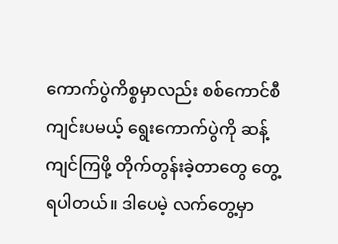ကောက်ပွဲကိစ္စမှာလည်း စစ်ကောင်စီကျင်းပမယ့် ရွေးကောက်ပွဲကို ဆန့်ကျင်ကြဖို့ တိုက်တွန်းခဲ့တာတွေ တွေ့ရပါတယ်။ ဒါပေမဲ့ လက်တွေ့မှာ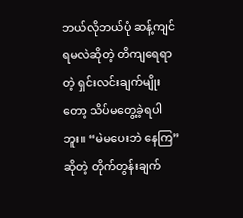ဘယ်လိုဘယ်ပုံ ဆန့်ကျင်ရမလဲဆိုတဲ့ တိကျရေရာတဲ့ ရှင်းလင်းချက်မျိုးတော့ သိပ်မတွေ့ခဲ့ရပါဘူး။ “မဲမပေးဘဲ နေကြ” ဆိုတဲ့ တိုက်တွန်းချက်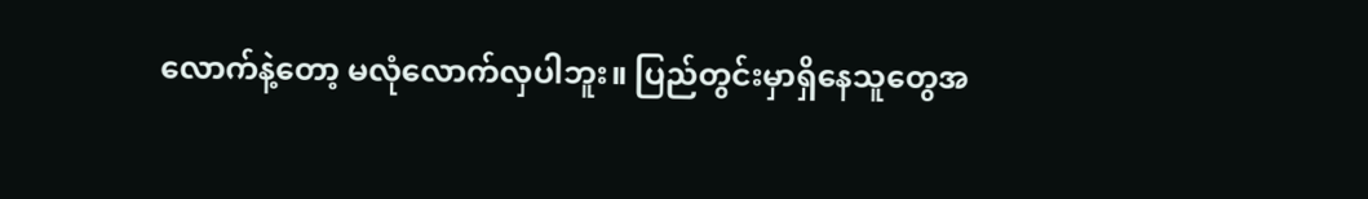လောက်နဲ့တော့ မလုံလောက်လှပါဘူး။ ပြည်တွင်းမှာရှိနေသူတွေအ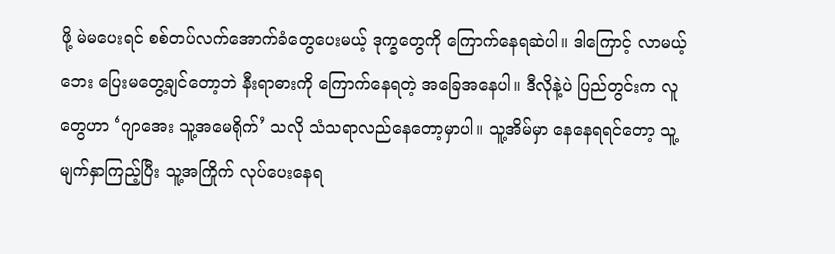ဖို့ မဲမပေးရင် စစ်တပ်လက်အောက်ခံတွေပေးမယ့် ဒုက္ခတွေကို ကြောက်နေရဆဲပါ။ ဒါကြောင့် လာမယ့်ဘေး ပြေးမတွေ့ချင်တော့ဘဲ နီးရာဓားကို ကြောက်နေရတဲ့ အခြေအနေပါ။ ဒီလိုနဲ့ပဲ ပြည်တွင်းက လူတွေဟာ ‘ဂျာအေး သူ့အမေရိုက်’ သလို သံသရာလည်နေတော့မှာပါ။ သူ့အိမ်မှာ နေနေရရင်တော့ သူ့မျက်နှာကြည့်ပြီး သူ့အကြိုက် လုပ်ပေးနေရ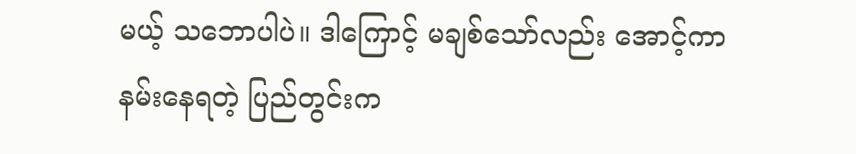မယ့် သဘောပါပဲ။ ဒါကြောင့် မချစ်သော်လည်း အောင့်ကာနမ်းနေရတဲ့ ပြည်တွင်းက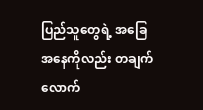ပြည်သူတွေရဲ့ အခြေအနေကိုလည်း တချက်လောက်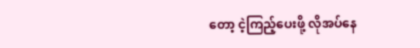တော့ ငဲ့ကြည့်ပေးဖို့ လိုအပ်နေ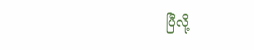ပြီလို့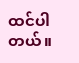ထင်ပါတယ်။